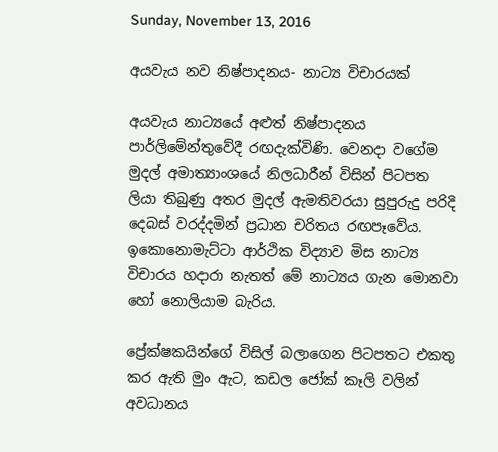Sunday, November 13, 2016

අයවැය නව නිෂ්පාදනය- නාට්‍ය විචාරයක්

අයවැය නාට්‍යයේ අළුත් නිෂ්පාදනය පාර්ලිමේන්තුවේදී රඟදැක්විණි. වෙනදා වගේම මුදල් අමාත්‍යාංශයේ නිලධාරීන් විසින් පිටපත ලියා තිබුණු අතර මුදල් ඇමතිවරයා සුපුරුදු පරිදි දෙබස් වරද්දමින් ප්‍රධාන චරිතය රඟපෑවේය. ඉකොනොමැට්ටා ආර්ථික විද්‍යාව මිස නාට්‍ය විචාරය හදාරා නැතත් මේ නාට්‍යය ගැන මොනවා හෝ නොලියාම බැරිය.

ප්‍රේක්ෂකයින්ගේ විසිල් බලාගෙන පිටපතට එකතු කර ඇති මුං ඇට, කඩල ජෝක් කෑලි වලින් අවධානය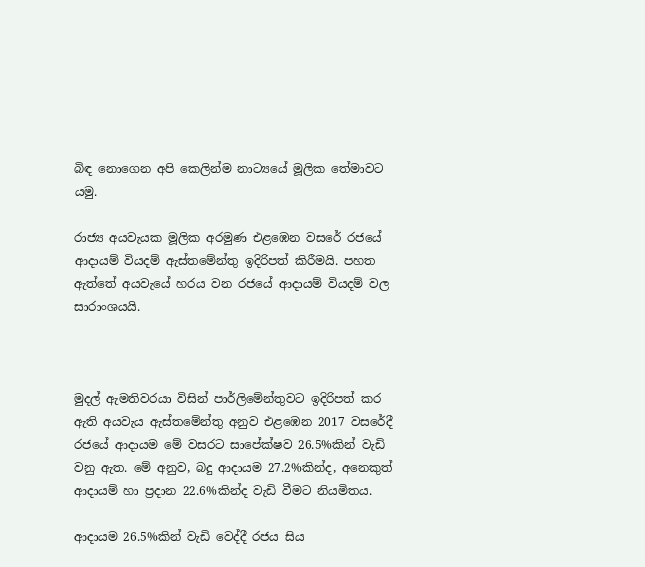බිඳ නොගෙන අපි කෙලින්ම නාට්‍යයේ මූලික තේමාවට යමු.

රාජ්‍ය අයවැයක මූලික අරමුණ එළඹෙන වසරේ රජයේ ආදායම් වියදම් ඇස්තමේන්තු ඉදිරිපත් කිරීමයි. පහත ඇත්තේ අයවැයේ හරය වන රජයේ ආදායම් වියදම් වල සාරාංශයයි.



මුදල් ඇමතිවරයා විසින් පාර්ලිමේන්තුවට ඉදිරිපත් කර ඇති අයවැය ඇස්තමේන්තු අනුව එළඹෙන 2017 වසරේදී රජයේ ආදායම මේ වසරට සාපේක්ෂව 26.5%කින් වැඩි වනු ඇත. මේ අනුව, බදු ආදායම 27.2%කින්ද, අනෙකුත් ආදායම් හා ප්‍රදාන 22.6%කින්ද වැඩි වීමට නියමිතය.

ආදායම 26.5%කින් වැඩි වෙද්දී රජය සිය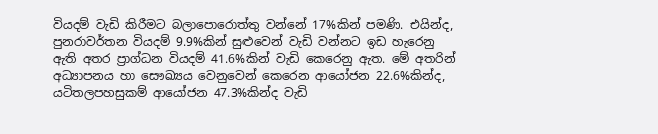වියදම් වැඩි කිරීමට බලාපොරොත්තු වන්නේ 17%කින් පමණි. එයින්ද, පුනරාවර්තන වියදම් 9.9%කින් සුළුවෙන් වැඩි වන්නට ඉඩ හැරෙනු ඇති අතර ප්‍රාග්ධන වියදම් 41.6%කින් වැඩි කෙරෙනු ඇත. මේ අතරින් අධ්‍යාපනය හා සෞඛ්‍යය වෙනුවෙන් කෙරෙන ආයෝජන 22.6%කින්ද, යටිතලපහසුකම් ආයෝජන 47.3%කින්ද වැඩි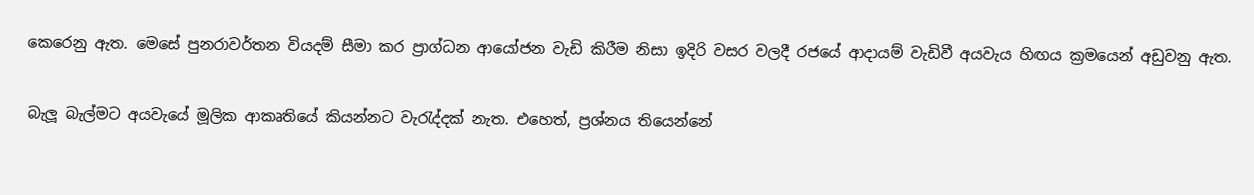කෙරෙනු ඇත. මෙසේ පුනරාවර්තන වියදම් සීමා කර ප්‍රාග්ධන ආයෝජන වැඩි කිරීම නිසා ඉදිරි වසර වලදී රජයේ ආදායම් වැඩිවී අයවැය හිඟය ක්‍රමයෙන් අඩුවනු ඇත.

බැලූ බැල්මට අයවැයේ මූලික ආකෘතියේ කියන්නට වැරැද්දක් නැත. එහෙත්, ප්‍රශ්නය තියෙන්නේ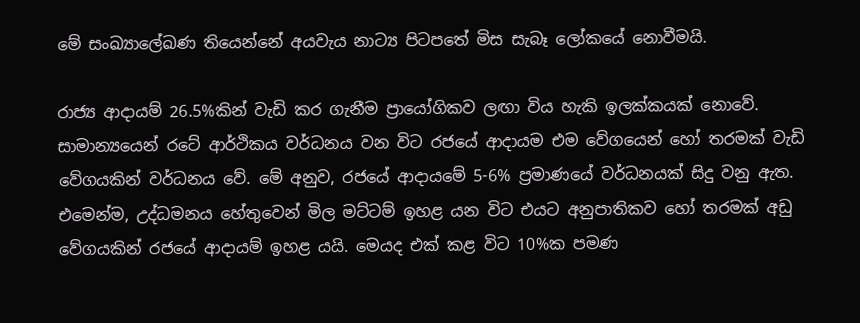මේ සංඛ්‍යාලේඛණ තියෙන්නේ අයවැය නාට්‍ය පිටපතේ මිස සැබෑ ලෝකයේ නොවීමයි.

රාජ්‍ය ආදායම් 26.5%කින් වැඩි කර ගැනීම ප්‍රායෝගිකව ලඟා විය හැකි ඉලක්කයක් නොවේ. සාමාන්‍යයෙන් රටේ ආර්ථිකය වර්ධනය වන විට රජයේ ආදායම එම වේගයෙන් හෝ තරමක් වැඩි වේගයකින් වර්ධනය වේ. මේ අනුව, රජයේ ආදායමේ 5-6% ප්‍රමාණයේ වර්ධනයක් සිදු වනු ඇත. එමෙන්ම, උද්ධමනය හේතුවෙන් මිල මට්ටම් ඉහළ යන විට එයට අනුපාතිකව හෝ තරමක් අඩු වේගයකින් රජයේ ආදායම් ඉහළ යයි. මෙයද එක් කළ විට 10%ක පමණ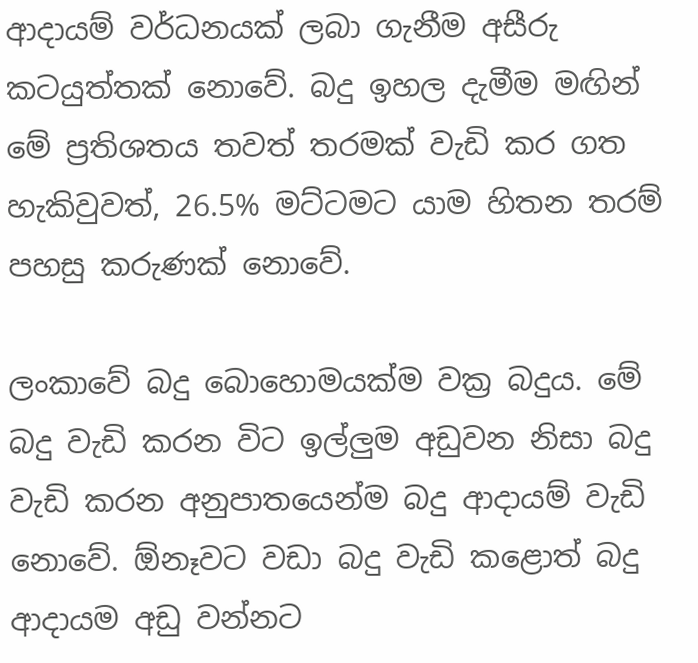ආදායම් වර්ධනයක් ලබා ගැනීම අසීරු කටයුත්තක් නොවේ. බදු ඉහල දැමීම මඟින් මේ ප්‍රතිශතය තවත් තරමක් වැඩි කර ගත හැකිවුවත්, 26.5% මට්ටමට යාම හිතන තරම් පහසු කරුණක් නොවේ.

ලංකාවේ බදු බොහොමයක්ම වක්‍ර බදුය. මේ බදු වැඩි කරන විට ඉල්ලුම අඩුවන නිසා බදු වැඩි කරන අනුපාතයෙන්ම බදු ආදායම් වැඩි නොවේ. ඕනෑවට වඩා බදු වැඩි කළොත් බදු ආදායම අඩු වන්නට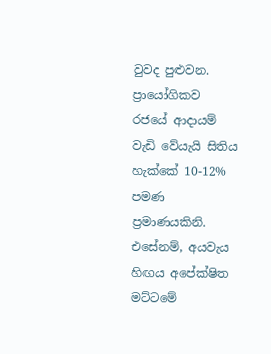වුවද පුළුවන. ප්‍රායෝගිකව රජයේ ආදායම් වැඩි වේයැයි සිතිය හැක්කේ 10-12% පමණ ප්‍රමාණයකිනි. එසේනම්, අයවැය හිඟය අපේක්ෂිත මට්ටමේ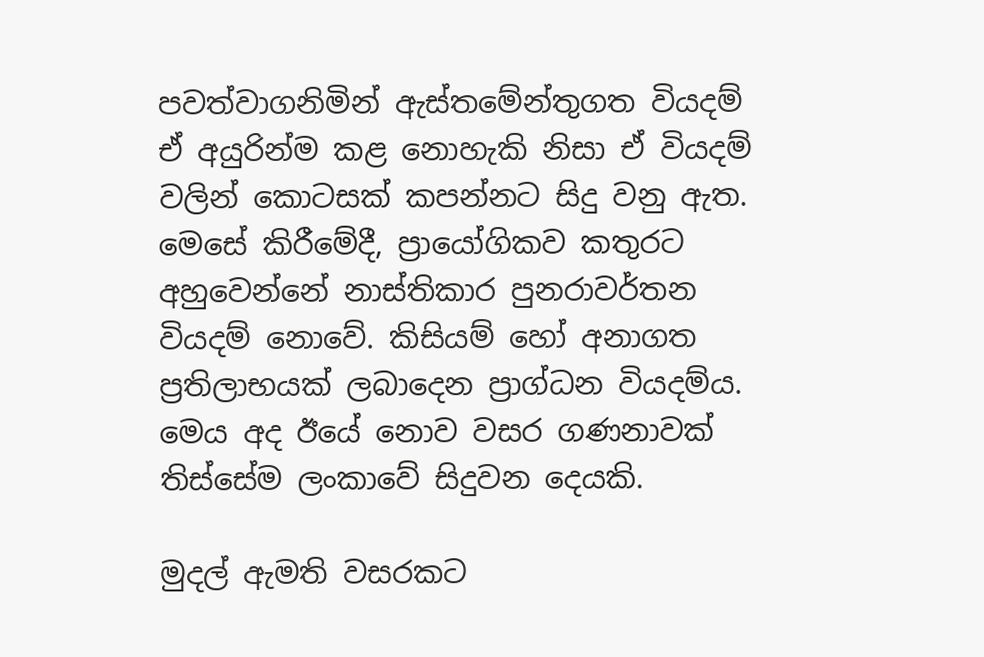පවත්වාගනිමින් ඇස්තමේන්තුගත වියදම් ඒ අයුරින්ම කළ නොහැකි නිසා ඒ වියදම් වලින් කොටසක් කපන්නට සිදු වනු ඇත. මෙසේ කිරීමේදී, ප්‍රායෝගිකව කතුරට අහුවෙන්නේ නාස්තිකාර පුනරාවර්තන වියදම් නොවේ. කිසියම් හෝ අනාගත ප්‍රතිලාභයක් ලබාදෙන ප්‍රාග්ධන වියදම්ය. මෙය අද ඊයේ නොව වසර ගණනාවක් තිස්සේම ලංකාවේ සිදුවන දෙයකි.

මුදල් ඇමති වසරකට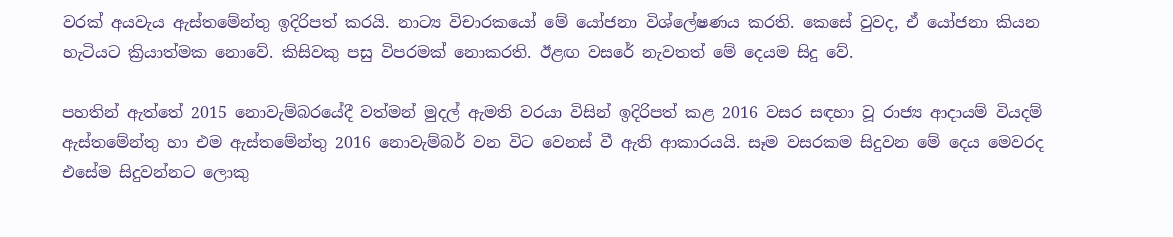වරක් අයවැය ඇස්තමේන්තු ඉදිරිපත් කරයි. නාට්‍ය විචාරකයෝ මේ යෝජනා විශ්ලේෂණය කරති. කෙසේ වුවද, ඒ යෝජනා කියන හැටියට ක්‍රියාත්මක නොවේ. කිසිවකු පසු විපරමක් නොකරති. ඊළඟ වසරේ නැවතත් මේ දෙයම සිදු වේ.

පහතින් ඇත්තේ 2015 නොවැම්බරයේදී වත්මන් මුදල් ඇමති වරයා විසින් ඉදිරිපත් කළ 2016 වසර සඳහා වූ රාජ්‍ය ආදායම් වියදම් ඇස්තමේන්තු හා එම ඇස්තමේන්තු 2016 නොවැම්බර් වන විට වෙනස් වී ඇති ආකාරයයි. සෑම වසරකම සිදුවන මේ දෙය මෙවරද එසේම සිදුවන්නට ලොකු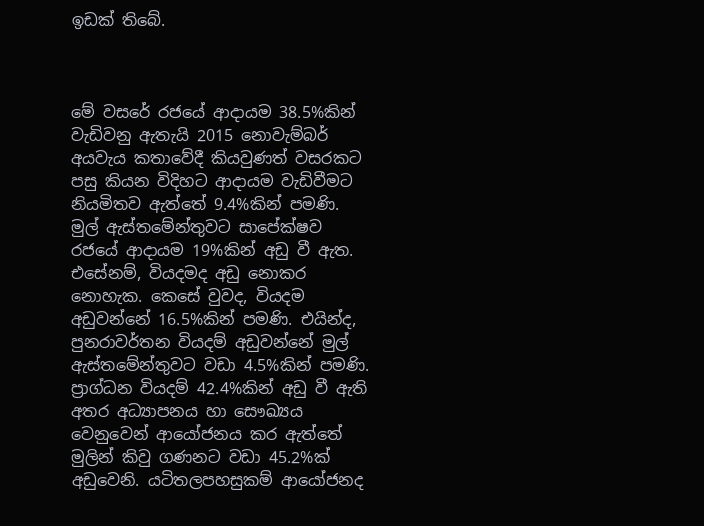ඉඩක් තිබේ.



මේ වසරේ රජයේ ආදායම 38.5%කින් වැඩිවනු ඇතැයි 2015 නොවැම්බර් අයවැය කතාවේදී කියවුණත් වසරකට පසු කියන විදිහට ආදායම වැඩිවීමට නියමිතව ඇත්තේ 9.4%කින් පමණි. මුල් ඇස්තමේන්තුවට සාපේක්ෂව රජයේ ආදායම 19%කින් අඩු වී ඇත. එසේනම්, වියදමද අඩු නොකර නොහැක. කෙසේ වුවද, වියදම අඩුවන්නේ 16.5%කින් පමණි. එයින්ද, පුනරාවර්තන වියදම් අඩුවන්නේ මුල් ඇස්තමේන්තුවට වඩා 4.5%කින් පමණි. ප්‍රාග්ධන වියදම් 42.4%කින් අඩු වී ඇති අතර අධ්‍යාපනය හා සෞඛ්‍යය වෙනුවෙන් ආයෝජනය කර ඇත්තේ මුලින් කිවු ගණනට වඩා 45.2%ක් අඩුවෙනි. යටිතලපහසුකම් ආයෝජනද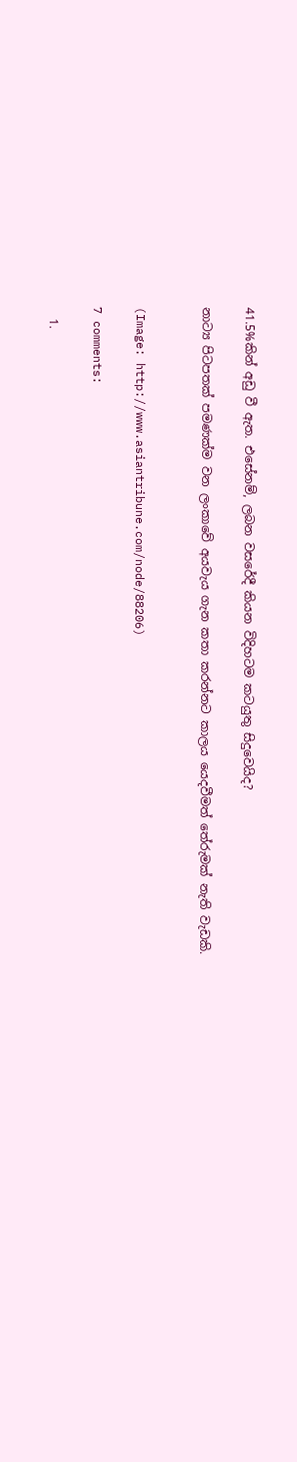41.5%කින් අඩු වී ඇත. එසේනම්, ලබන වසරේදී කියන විදිහටම කටයුතු සිදුවෙයිද?

නාට්‍ය පිටපතක් පමණක්ම වන ලංකාවේ අයවැය ගැන කතා කරන්නට කාලය යෙදවීමත් තේරුමක් නැති වැඩකි.


(Image: http://www.asiantribune.com/node/88206)

7 comments:

  1.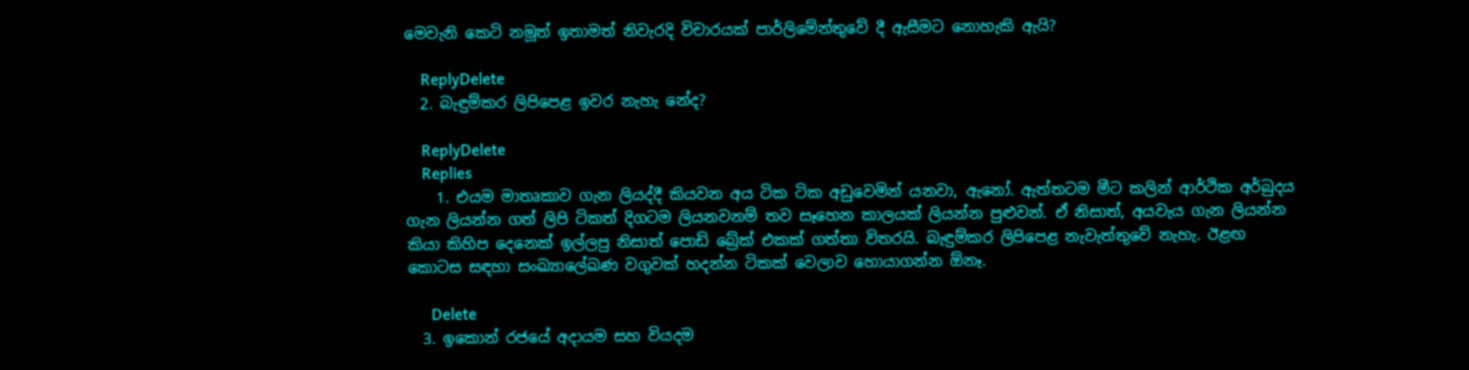මෙවැනි කෙටි නමූත් ඉතාමත් නිවැරදි විචාරයක් පාර්ලිමේන්තුවේ දී ඇසීමට නොහැකි ඇයි?

    ReplyDelete
  2. බැඳුම්කර ලිපිපෙළ ඉවර නැහැ නේද?

    ReplyDelete
    Replies
    1. එයම මාතෘකාව ගැන ලියද්දී කියවන අය ටික ටික අඩුවෙමින් යනවා, ඇනෝ. ඇත්තටම මීට කලින් ආර්ථික අර්බුදය ගැන ලියන්න ගත් ලිපි ටිකත් දිගටම ලියනවනම් තව සෑහෙන කාලයක් ලියන්න පුළුවන්. ඒ නිසාත්, අයවැය ගැන ලියන්න කියා කිහිප දෙනෙක් ඉල්ලපු නිසාත් පොඩි බ්‍රේක් එකක් ගත්තා විතරයි. බැඳුම්කර ලිපිපෙළ නැවැත්තුවේ නැහැ. ඊළඟ කොටස සඳහා සංඛ්‍යාලේඛණ වගුවක් හදන්න ටිකක් වෙලාව හොයාගන්න ඕනෑ.

      Delete
  3. ඉකොන් රජයේ අදායම සහ වියදම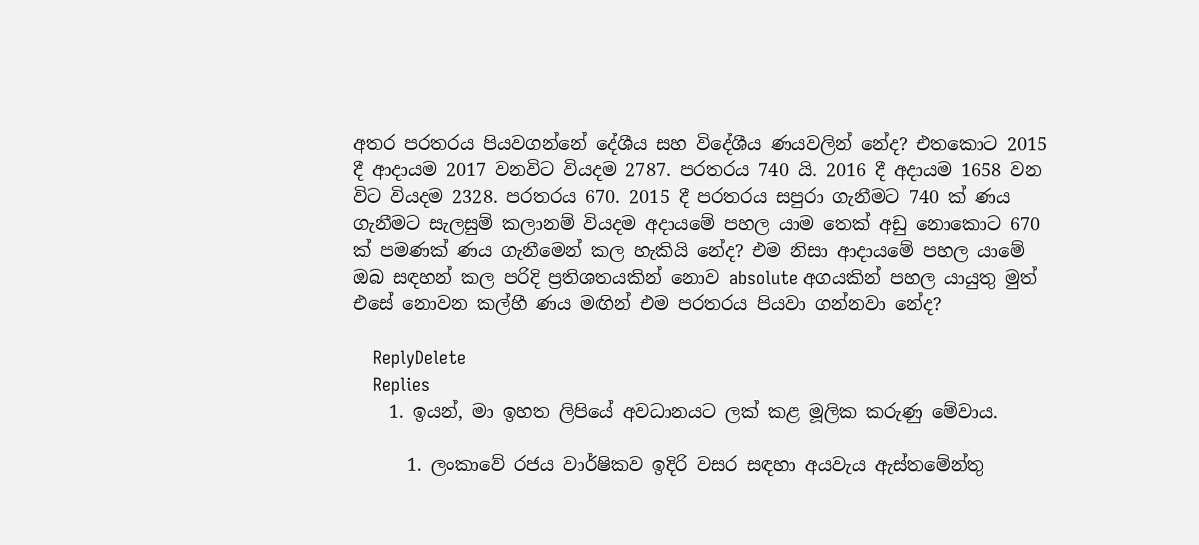අතර පරතරය පියවගන්නේ දේශීය සහ විදේශීය ණයවලින් නේද? එතකොට 2015 දී ආදායම 2017 වනවිට වියදම 2787. පරතරය 740 යි. 2016 දී අදායම 1658 වන විට වියදම 2328. පරතරය 670. 2015 දී පරතරය සපුරා ගැනීමට 740 ක් ණය ගැනීමට සැලසුම් කලානම් වියදම අදායමේ පහල යාම තෙක් අඩු නොකොට 670 ක් පමණක් ණය ගැනීමෙන් කල හැකියි නේද? එම නිසා ආදායමේ පහල යාමේ ඔබ සඳහන් කල පරිදි ප්‍රතිශතයකින් නොව absolute අගයකින් පහල යායුතු මුත් එසේ නොවන කල්හී ණය මඟින් එම පරතරය පියවා ගන්නවා නේද?

    ReplyDelete
    Replies
    1. ඉයන්, මා ඉහත ලිපියේ අවධානයට ලක් කළ මූලික කරුණු මේවාය.

      1. ලංකාවේ රජය වාර්ෂිකව ඉදිරි වසර සඳහා අයවැය ඇස්තමේන්තු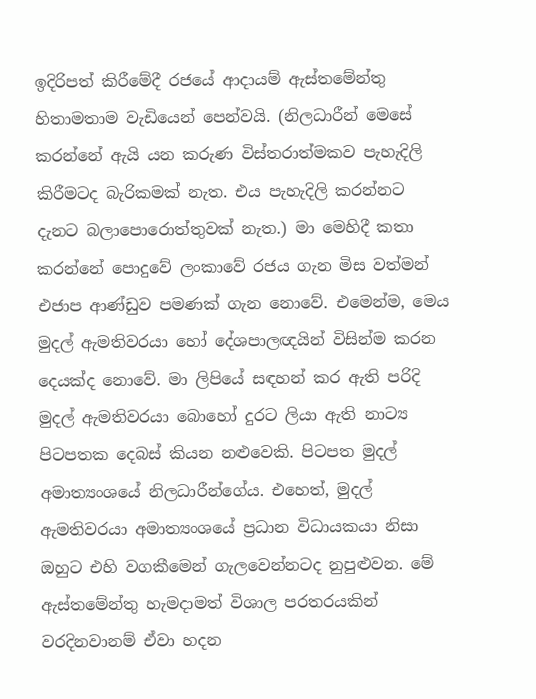ඉදිරිපත් කිරීමේදී රජයේ ආදායම් ඇස්තමේන්තු හිතාමතාම වැඩියෙන් පෙන්වයි. (නිලධාරීන් මෙසේ කරන්නේ ඇයි යන කරුණ විස්තරාත්මකව පැහැදිලි කිරීමටද බැරිකමක් නැත. එය පැහැදිලි කරන්නට දැනට බලාපොරොත්තුවක් නැත.) මා මෙහිදී කතා කරන්නේ පොදුවේ ලංකාවේ රජය ගැන මිස වත්මන් එජාප ආණ්ඩුව පමණක් ගැන නොවේ. එමෙන්ම, මෙය මුදල් ඇමතිවරයා හෝ දේශපාලඥයින් විසින්ම කරන දෙයක්ද නොවේ. මා ලිපියේ සඳහන් කර ඇති පරිදි මුදල් ඇමතිවරයා බොහෝ දුරට ලියා ඇති නාට්‍ය පිටපතක දෙබස් කියන නළුවෙකි. පිටපත මුදල් අමාත්‍යංශයේ නිලධාරීන්ගේය. එහෙත්, මුදල් ඇමතිවරයා අමාත්‍යංශයේ ප්‍රධාන විධායකයා නිසා ඔහුට එහි වගකීමෙන් ගැලවෙන්නටද නුපුළුවන. මේ ඇස්තමේන්තු හැමදාමත් විශාල පරතරයකින් වරදිනවානම් ඒවා හදන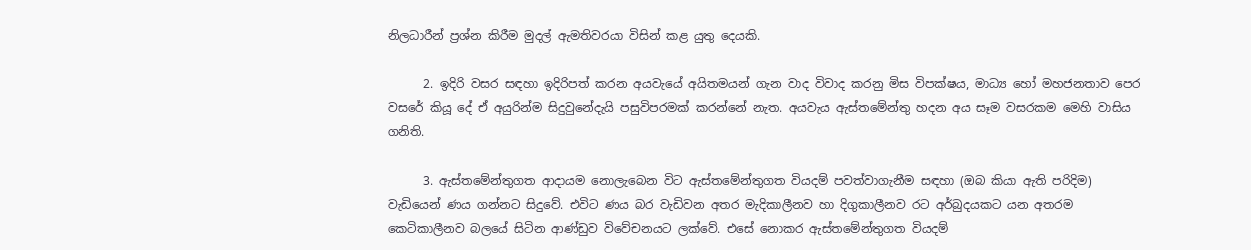නිලධාරීන් ප්‍රශ්න කිරීම මුදල් ඇමතිවරයා විසින් කළ යුතු දෙයකි.

      2. ඉදිරි වසර සඳහා ඉදිරිපත් කරන අයවැයේ අයිතමයන් ගැන වාද විවාද කරනු මිස විපක්ෂය, මාධ්‍ය හෝ මහජනතාව පෙර වසරේ කියූ දේ ඒ අයුරින්ම සිදුවුනේදැයි පසුවිපරමක් කරන්නේ නැත. අයවැය ඇස්තමේන්තු හදන අය සෑම වසරකම මෙහි වාසිය ගනිති.

      3. ඇස්තමේන්තුගත ආදායම නොලැබෙන විට ඇස්තමේන්තුගත වියදම් පවත්වාගැනීම සඳහා (ඔබ කියා ඇති පරිදිම) වැඩියෙන් ණය ගන්නට සිදුවේ. එවිට ණය බර වැඩිවන අතර මැදිකාලීනව හා දිගුකාලීනව රට අර්බුදයකට යන අතරම කෙටිකාලීනව බලයේ සිටින ආණ්ඩුව විවේචනයට ලක්වේ. එසේ නොකර ඇස්තමේන්තුගත වියදම්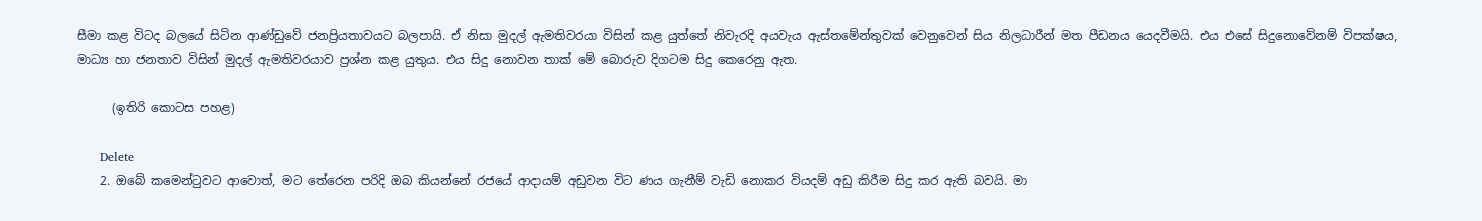සීමා කළ විටද බලයේ සිටින ආණ්ඩුවේ ජනප්‍රියතාවයට බලපායි. ඒ නිසා මුදල් ඇමතිවරයා විසින් කළ යුත්තේ නිවැරදි අයවැය ඇස්තමේන්තුවක් වෙනුවෙන් සිය නිලධාරීන් මත පීඩනය යෙදවීමයි. එය එසේ සිදුනොවේනම් විපක්ෂය, මාධ්‍ය හා ජනතාව විසින් මුදල් ඇමතිවරයාව ප්‍රශ්න කළ යුතුය. එය සිදු නොවන තාක් මේ බොරුව දිගටම සිදු කෙරෙනු ඇත.

      (ඉතිරි කොටස පහළ)

      Delete
    2. ඔබේ කමෙන්ටුවට ආවොත්, මට තේරෙන පරිදි ඔබ කියන්නේ රජයේ ආදායම් අඩුවන විට ණය ගැනීම් වැඩි නොකර වියදම් අඩු කිරීම සිදු කර ඇති බවයි. මා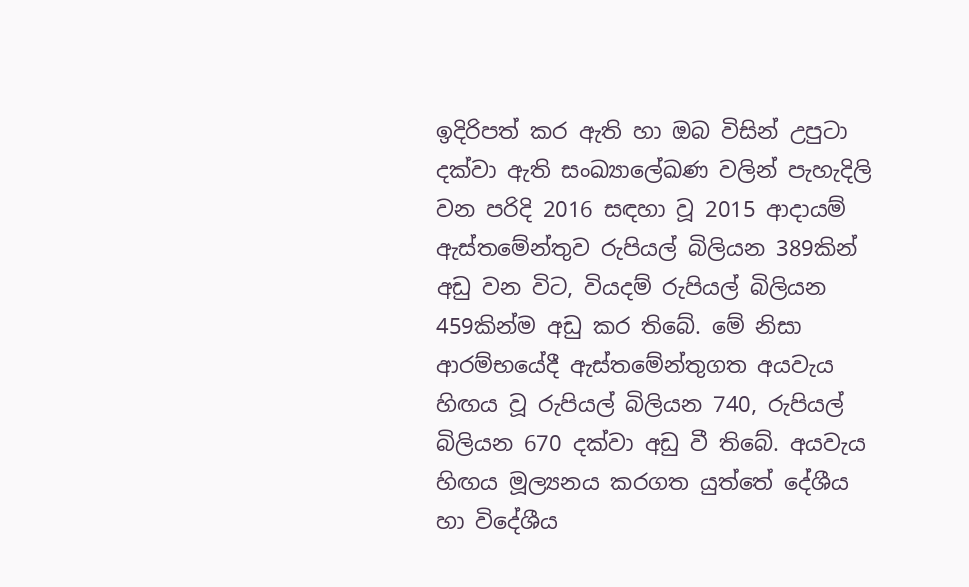ඉදිරිපත් කර ඇති හා ඔබ විසින් උපුටා දක්වා ඇති සංඛ්‍යාලේඛණ වලින් පැහැදිලි වන පරිදි 2016 සඳහා වූ 2015 ආදායම් ඇස්තමේන්තුව රුපියල් බිලියන 389කින් අඩු වන විට, වියදම් රුපියල් බිලියන 459කින්ම අඩු කර තිබේ. මේ නිසා ආරම්භයේදී ඇස්තමේන්තුගත අයවැය හිඟය වූ රුපියල් බිලියන 740, රුපියල් බිලියන 670 දක්වා අඩු වී තිබේ. අයවැය හිඟය මූල්‍යනය කරගත යුත්තේ දේශීය හා විදේශීය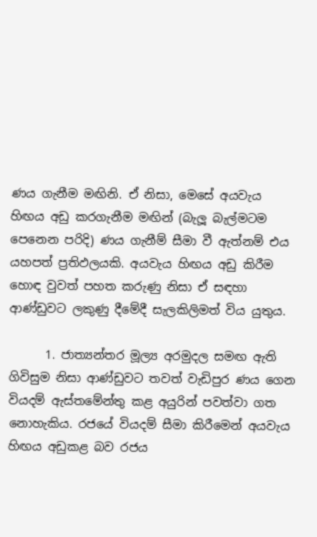ණය ගැනීම මඟිනි. ඒ නිසා, මෙසේ අයවැය හිඟය අඩු කරගැනීම මඟින් (බැලූ බැල්මටම පෙනෙන පරිදි) ණය ගැනීම් සීමා වී ඇත්නම් එය යහපත් ප්‍රතිඵලයකි. අයවැය හිඟය අඩු කිරීම හොඳ වුවත් පහත කරුණු නිසා ඒ සඳහා ආණ්ඩුවට ලකුණු දීමේදී සැලකිලිමත් විය යුතුය.

      1. ජාත්‍යන්තර මූල්‍ය අරමුදල සමඟ ඇති ගිවිසුම නිසා ආණ්ඩුවට තවත් වැඩිපුර ණය ගෙන වියදම් ඇස්තමේන්තු කළ අයුරින් පවත්වා ගත නොහැකිය. රජයේ වියදම් සීමා කිරීමෙන් අයවැය හිඟය අඩුකළ බව රජය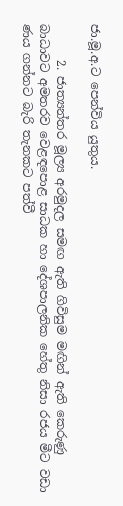ජා.මූ.අ.ට පෙන්විය යුතුය.

      2. ජාත්‍යන්තර මූල්‍ය අරමුදල සමඟ ඇති ගිවිසුම මඟින් ඇති කෙරුණු බාධාවට අමතරව වෙළඳපොළ සාධක හා දේශපාලනික හේතු නිසා රජය මීට වඩා ණය ගන්නට බැරි තැනකට පත්වී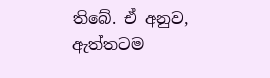තිබේ. ඒ අනුව, ඇත්තටම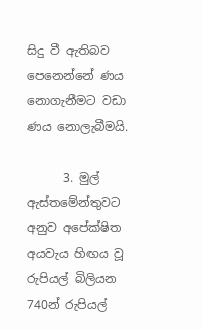සිදු වී ඇතිබව පෙනෙන්නේ ණය නොගැනීමට වඩා ණය නොලැබීමයි.

      3. මුල් ඇස්තමේන්තුවට අනුව අපේක්ෂිත අයවැය හිඟය වූ රුපියල් බිලියන 740න් රුපියල්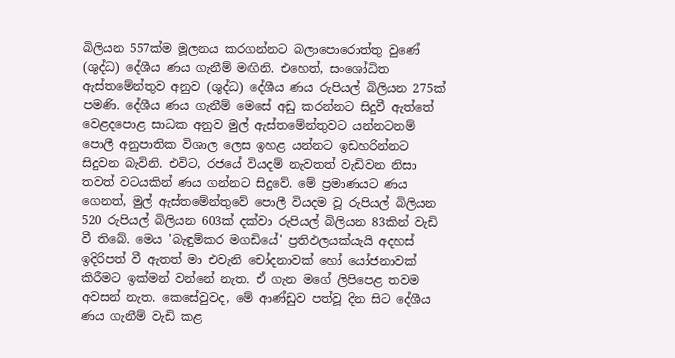බිලියන 557ක්ම මූලනය කරගන්නට බලාපොරොත්තු වුණේ (ශුද්ධ) දේශීය ණය ගැනීම් මඟිනි. එහෙත්, සංශෝධිත ඇස්තමේන්තුව අනුව (ශුද්ධ) දේශීය ණය රුපියල් බිලියන 275ක් පමණි. දේශීය ණය ගැනීම් මෙසේ අඩු කරන්නට සිදුවී ඇත්තේ වෙළදපොළ සාධක අනුව මුල් ඇස්තමේන්තුවට යන්නටනම් පොලී අනුපාතික විශාල ලෙස ඉහළ යන්නට ඉඩහරින්නට සිදුවන බැවිනි. එවිට, රජයේ වියදම් නැවතත් වැඩිවන නිසා තවත් වටයකින් ණය ගන්නට සිදුවේ. මේ ප්‍රමාණයට ණය ගෙනත්, මුල් ඇස්තමේන්තුවේ පොලී වියදම වූ රුපියල් බිලියන 520 රුපියල් බිලියන 603ක් දක්වා රුපියල් බිලියන 83කින් වැඩි වී තිබේ. මෙය 'බැඳුම්කර මගඩියේ' ප්‍රතිඵලයක්යැයි අදහස් ඉදිරිපත් වී ඇතත් මා එවැනි චෝදනාවක් හෝ යෝජනාවක් කිරීමට ඉක්මන් වන්නේ නැත. ඒ ගැන මගේ ලිපිපෙළ තවම අවසන් නැත. කෙසේවුවද, මේ ආණ්ඩුව පත්වූ දින සිට දේශීය ණය ගැනීම් වැඩි කළ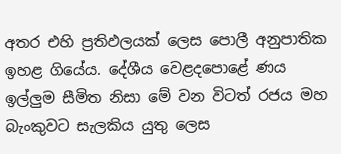අතර එහි ප්‍රතිඵලයක් ලෙස පොලී අනුපාතික ඉහළ ගියේය. දේශීය වෙළදපොළේ ණය ඉල්ලුම සීමිත නිසා මේ වන විටත් රජය මහ බැංකුවට සැලකිය යුතු ලෙස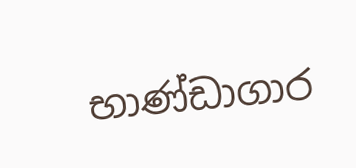භාණ්ඩාගාර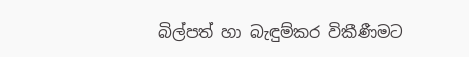බිල්පත් හා බැඳුම්කර විකීණීමට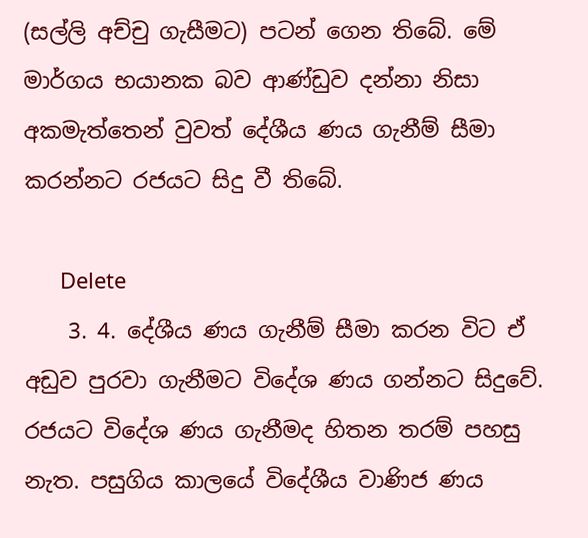(සල්ලි අච්චු ගැසීමට) පටන් ගෙන තිබේ. මේ මාර්ගය භයානක බව ආණ්ඩුව දන්නා නිසා අකමැත්තෙන් වුවත් දේශීය ණය ගැනීම් සීමා කරන්නට රජයට සිදු වී තිබේ.

      Delete
    3. 4. දේශීය ණය ගැනීම් සීමා කරන විට ඒ අඩුව පුරවා ගැනීමට විදේශ ණය ගන්නට සිදුවේ. රජයට විදේශ ණය ගැනීමද හිතන තරම් පහසු නැත. පසුගිය කාලයේ විදේශීය වාණිජ ණය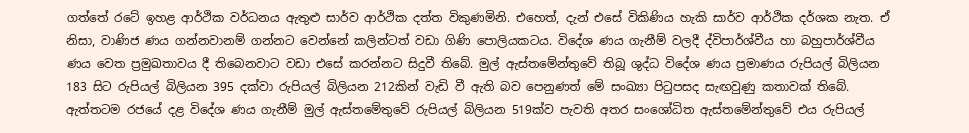ගත්තේ රටේ ඉහළ ආර්ථික වර්ධනය ඇතුළු සාර්ව ආර්ථික දත්ත විකුණමිනි. එහෙත්, දැන් එසේ විකිණිය හැකි සාර්ව ආර්ථික දර්ශක නැත. ඒ නිසා, වාණිජ ණය ගන්නවානම් ගන්නට වෙන්නේ කලින්ටත් වඩා ගිණි පොලියකටය. විදේශ ණය ගැනීම් වලදී ද්විපාර්ශ්වීය හා බහුපාර්ශ්වීය ණය වෙත ප්‍රමුඛතාවය දී තිබෙනවාට වඩා එසේ කරන්නට සිදුවී තිබේ. මුල් ඇස්තමේන්තුවේ තිබූ ශුද්ධ විදේශ ණය ප්‍රමාණය රුපියල් බිලියන 183 සිට රුපියල් බිලියන 395 දක්වා රුපියල් බිලියන 212කින් වැඩි වී ඇති බව පෙනුණත් මේ සංඛ්‍යා පිටුපසද සැඟවුණු කතාවක් තිබේ. ඇත්තටම රජයේ දළ විදේශ ණය ගැනීම් මුල් ඇස්තමේතුවේ රුපියල් බිලියන 519ක්ව පැවති අතර සංශෝධිත ඇස්තමේන්තුවේ එය රුපියල්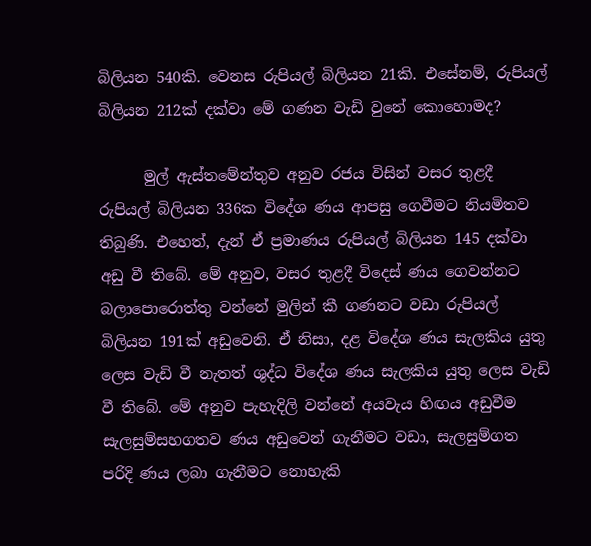බිලියන 540කි. වෙනස රුපියල් බිලියන 21කි. එසේනම්, රුපියල් බිලියන 212ක් දක්වා මේ ගණන වැඩි වුනේ කොහොමද?

      මුල් ඇස්තමේන්තුව අනුව රජය විසින් වසර තුළදී රුපියල් බිලියන 336ක විදේශ ණය ආපසු ගෙවීමට නියමිතව තිබුණි. එහෙත්, දැන් ඒ ප්‍රමාණය රුපියල් බිලියන 145 දක්වා අඩු වී තිබේ. මේ අනුව, වසර තුළදී විදෙස් ණය ගෙවන්නට බලාපොරොත්තු වන්නේ මුලින් කී ගණනට වඩා රුපියල් බිලියන 191ක් අඩුවෙනි. ඒ නිසා, දළ විදේශ ණය සැලකිය යුතු ලෙස වැඩි වී නැතත් ශුද්ධ විදේශ ණය සැලකිය යුතු ලෙස වැඩි වී තිබේ. මේ අනුව පැහැදිලි වන්නේ අයවැය හිඟය අඩුවීම සැලසුම්සහගතව ණය අඩුවෙන් ගැනීමට වඩා, සැලසුම්ගත පරිදි ණය ලබා ගැනීමට නොහැකි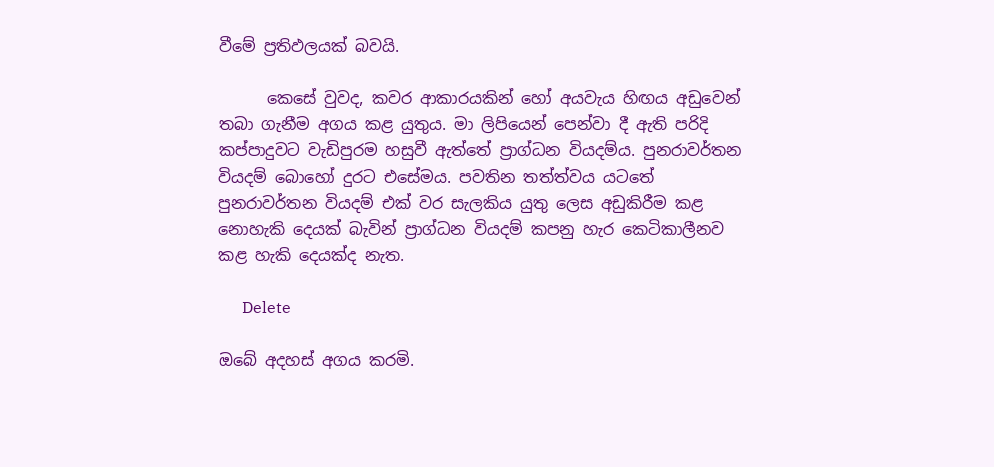වීමේ ප්‍රතිඵලයක් බවයි.

      කෙසේ වුවද, කවර ආකාරයකින් හෝ අයවැය හිඟය අඩුවෙන් තබා ගැනීම අගය කළ යුතුය. මා ලිපියෙන් පෙන්වා දී ඇති පරිදි කප්පාදුවට වැඩිපුරම හසුවී ඇත්තේ ප්‍රාග්ධන වියදම්ය. පුනරාවර්තන වියදම් බොහෝ දුරට එසේමය. පවතින තත්ත්වය යටතේ පුනරාවර්තන වියදම් එක් වර සැලකිය යුතු ලෙස අඩුකිරීම කළ නොහැකි දෙයක් බැවින් ප්‍රාග්ධන වියදම් කපනු හැර කෙටිකාලීනව කළ හැකි දෙයක්ද නැත.

      Delete

ඔබේ අදහස් අගය කරමි.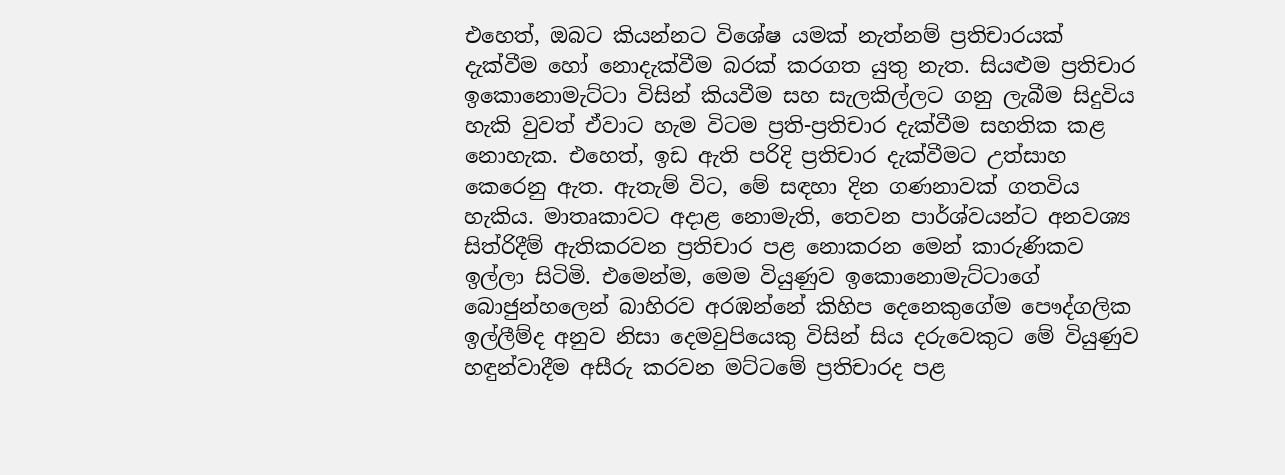එහෙත්, ඔබට කියන්නට විශේෂ යමක් නැත්නම් ප්‍රතිචාරයක් දැක්වීම හෝ නොදැක්වීම බරක් කරගත යුතු නැත. සියළුම ප්‍රතිචාර ඉකොනොමැට්ටා විසින් කියවීම සහ සැලකිල්ලට ගනු ලැබීම සිදුවිය හැකි වුවත් ඒවාට හැම විටම ප්‍රති-ප්‍රතිචාර දැක්වීම සහතික කළ නොහැක. එහෙත්, ඉඩ ඇති පරිදි ප්‍රතිචාර දැක්වීමට උත්සාහ කෙරෙනු ඇත. ඇතැම් විට, මේ සඳහා දින ගණනාවක් ගතවිය හැකිය. මාතෘකාවට අදාළ නොමැති, තෙවන පාර්ශ්වයන්ට අනවශ්‍ය සිත්රිදීම් ඇතිකරවන ප්‍රතිචාර පළ නොකරන මෙන් කාරුණිකව ඉල්ලා සිටිමි. එමෙන්ම, මෙම වියුණුව ඉකොනොමැට්ටාගේ බොජුන්හලෙන් බාහිරව අරඹන්නේ කිහිප දෙනෙකුගේම පෞද්ගලික ඉල්ලීම්ද අනුව නිසා දෙමවුපියෙකු විසින් සිය දරුවෙකුට මේ වියුණුව හඳුන්වාදීම අසීරු කරවන මට්ටමේ ප්‍රතිචාරද පළ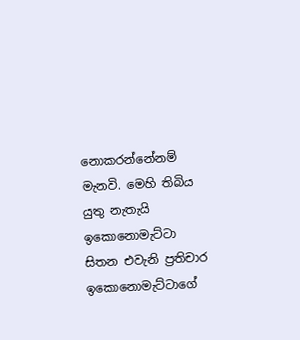නොකරන්නේනම් මැනවි. මෙහි තිබිය යුතු නැතැයි ඉකොනොමැට්ටා සිතන එවැනි ප්‍රතිචාර ඉකොනොමැට්ටාගේ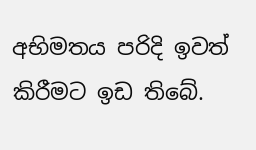අභිමතය පරිදි ඉවත් කිරීමට ඉඩ තිබේ.